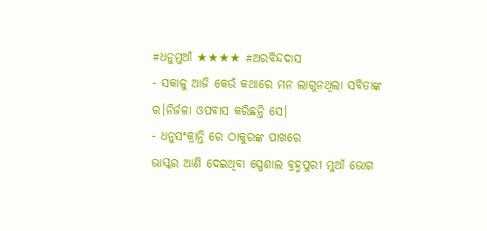#ଧନୁମୁଆଁ ★★★★ #ଅରବିନ୍ଦଦାସ
- ସକାଳୁ ଆଜି କେଉଁ କଥାରେ ମନ ଲାଗୁନଥିଲା ସବିତାଙ୍କ ର।ନିର୍ଜଳା ଓପବାସ କରିଛନ୍ତି ସେ।
- ଧନୁସଂକ୍ରାନ୍ତି ରେ ଠାକୁରଙ୍କ ପାଖରେ
ଭାସ୍କର ଆଣି ଦେଇଥିବା ସ୍ପେଶାଲ ବ୍ରହ୍ମପୁରୀ ମୁଆଁ ଭୋଗ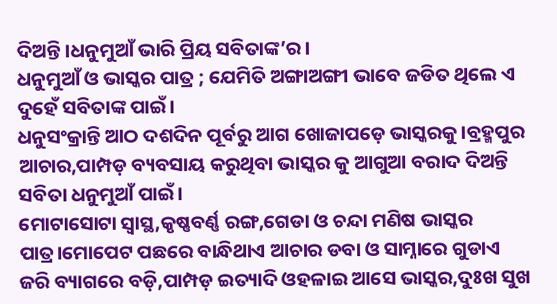ଦିଅନ୍ତି।ଧନୁମୁଆଁ ଭାରି ପ୍ରିୟ ସବିତାଙ୍କ’ର।
ଧନୁମୁଆଁ ଓ ଭାସ୍କର ପାତ୍ର ; ଯେମିତି ଅଙ୍ଗାଅଙ୍ଗୀ ଭାବେ ଜଡିତ ଥିଲେ ଏ ଦୁହେଁ ସବିତାଙ୍କ ପାଇଁ।
ଧନୁସଂକ୍ରାନ୍ତି ଆଠ ଦଶଦିନ ପୂର୍ବରୁ ଆଗ ଖୋଜାପଡ଼େ ଭାସ୍କରକୁ।ବ୍ରହ୍ମପୁର ଆଚାର,ପାମ୍ପଡ଼ ବ୍ୟବସାୟ କରୁଥିବା ଭାସ୍କର କୁ ଆଗୁଆ ବରାଦ ଦିଅନ୍ତି ସବିତା ଧନୁମୁଆଁ ପାଇଁ।
ମୋଟାସୋଟା ସ୍ୱାସ୍ଥ,କୃଷ୍ଣବର୍ଣ୍ଣ ରଙ୍ଗ,ଗେଡା ଓ ଚନ୍ଦା ମଣିଷ ଭାସ୍କର ପାତ୍ର।ମୋପେଟ ପଛରେ ବାନ୍ଧିଥାଏ ଆଚାର ଡବା ଓ ସାମ୍ନାରେ ଗୁଡାଏ ଜରି ବ୍ୟାଗରେ ବଡ଼ି,ପାମ୍ପଡ଼ ଇତ୍ୟାଦି ଓହଳାଇ ଆସେ ଭାସ୍କର,ଦୁଃଖ ସୁଖ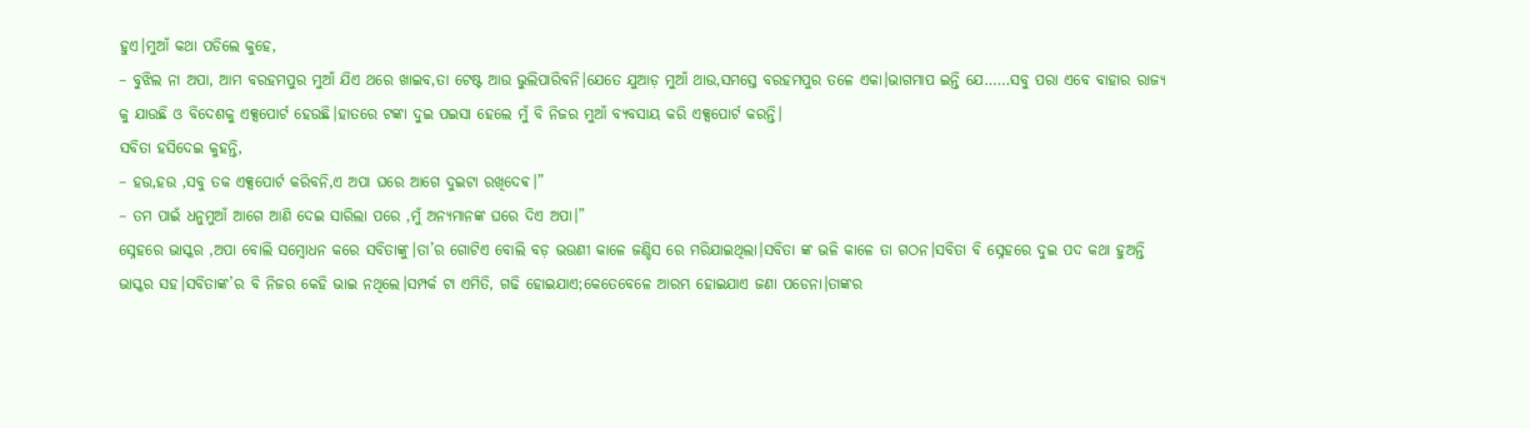ହୁଏ।ମୁଆଁ କଥା ପଡିଲେ କୁହେ,
– ବୁଝିଲ ନା ଅପା, ଆମ ବରହମପୁର ମୁଆଁ ଯିଏ ଥରେ ଖାଇବ,ତା ଟେଷ୍ଟ ଆଉ ଭୁଲିପାରିବନି।ଯେତେ ଯୁଆଡ଼ ମୁଆଁ ଥାଉ,ସମସ୍ତେ ବରହମପୁର ତଳେ ଏକା।ଭାଗମାପ ଇନ୍ତି ଯେ……ସବୁ ପରା ଏବେ ବାହାର ରାଜ୍ୟ କୁ ଯାଉଛି ଓ ବିଦେଶକୁ ଏକ୍ସପୋର୍ଟ ହେଉଛି।ହାତରେ ଟଙ୍କା ଦୁଇ ପଇସା ହେଲେ ମୁଁ ବି ନିଜର ମୁଆଁ ବ୍ୟବସାୟ କରି ଏକ୍ସପୋର୍ଟ କରନ୍ତି।
ସବିତା ହସିଦେଇ କୁହନ୍ତି,
– ହଉ,ହଉ ,ସବୁ ତକ ଏକ୍ସପୋର୍ଟ କରିବନି,ଏ ଅପା ଘରେ ଆଗେ ଦୁଇଟା ରଖିଦେଵ।”
– ତମ ପାଇଁ ଧନୁମୁଆଁ ଆଗେ ଆଣି ଦେଇ ସାରିଲା ପରେ ,ମୁଁ ଅନ୍ୟମାନଙ୍କ ଘରେ ଦିଏ ଅପା।”
ସ୍ନେହରେ ଭାସ୍କର ,ଅପା ବୋଲି ସମ୍ବୋଧନ କରେ ସବିତାଙ୍କୁ।ତା’ର ଗୋଟିଏ ବୋଲି ବଡ଼ ଭଉଣୀ କାଳେ ଜଣ୍ଡିସ ରେ ମରିଯାଇଥିଲା।ସବିତା ଙ୍କ ଭଳି କାଳେ ତା ଗଠନ।ସବିତା ବି ସ୍ନେହରେ ଦୁଇ ପଦ କଥା ହୁଅନ୍ତି ଭାସ୍କର ସହ।ସବିତାଙ୍କ’ର ବି ନିଜର କେହି ଭାଇ ନଥିଲେ।ସମ୍ପର୍କ ଟା ଏମିତି, ଗଢି ହୋଇଯାଏ;କେତେବେଳେ ଆରମ୍ଭ ହୋଇଯାଏ ଜଣା ପଡେନା।ତାଙ୍କର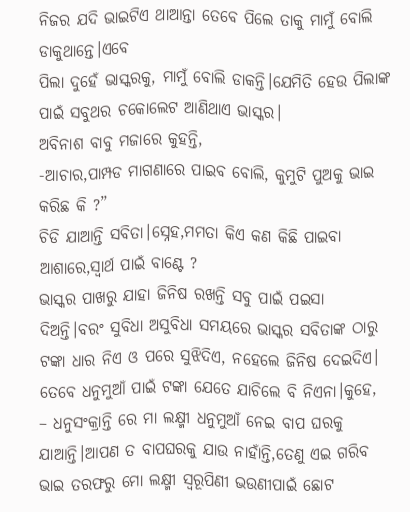ନିଜର ଯଦି ଭାଇଟିଏ ଥାଆନ୍ତା ତେବେ ପିଲେ ତାକୁ ମାମୁଁ ବୋଲି ଡାକୁଥାନ୍ତେ।ଏବେ
ପିଲା ଦୁହେଁ ଭାସ୍କରକୁ, ମାମୁଁ ବୋଲି ଡାକନ୍ତି।ଯେମିତି ହେଉ ପିଲାଙ୍କ ପାଇଁ ସବୁଥର ଚକୋଲେଟ ଆଣିଥାଏ ଭାସ୍କର।
ଅବିନାଶ ବାବୁ ମଜାରେ କୁହନ୍ତି,
-ଆଚାର,ପାମ୍ପଡ ମାଗଣାରେ ପାଇବ ବୋଲି, କୁମୁଟି ପୁଅକୁ ଭାଇ କରିଛ କି ?”
ଚିଡି ଯାଆନ୍ତି ସବିତା।ସ୍ନେହ,ମମତା କିଏ କଣ କିଛି ପାଇବା ଆଶାରେ,ସ୍ୱାର୍ଥ ପାଇଁ ବାଣ୍ଟେ ?
ଭାସ୍କର ପାଖରୁ ଯାହା ଜିନିଷ ରଖନ୍ତି ସବୁ ପାଇଁ ପଇସା ଦିଅନ୍ତି।ବରଂ ସୁବିଧା ଅସୁବିଧା ସମୟରେ ଭାସ୍କର ସବିତାଙ୍କ ଠାରୁ ଟଙ୍କା ଧାର ନିଏ ଓ ପରେ ସୁଝିଦିଏ, ନହେଲେ ଜିନିଷ ଦେଇଦିଏ।
ତେବେ ଧନୁମୁଆଁ ପାଇଁ ଟଙ୍କା ଯେତେ ଯାଚିଲେ ବି ନିଏନା।କୁହେ,
– ଧନୁସଂକ୍ରାନ୍ତି ରେ ମା ଲକ୍ଷ୍ମୀ ଧନୁମୁଆଁ ନେଇ ବାପ ଘରକୁ ଯାଆନ୍ତି।ଆପଣ ତ ବାପଘରକୁ ଯାଉ ନାହାଁନ୍ତି,ତେଣୁ ଏଇ ଗରିବ ଭାଇ ତରଫରୁ ମୋ ଲକ୍ଷ୍ମୀ ସ୍ୱରୂପିଣୀ ଭଉଣୀପାଇଁ ଛୋଟ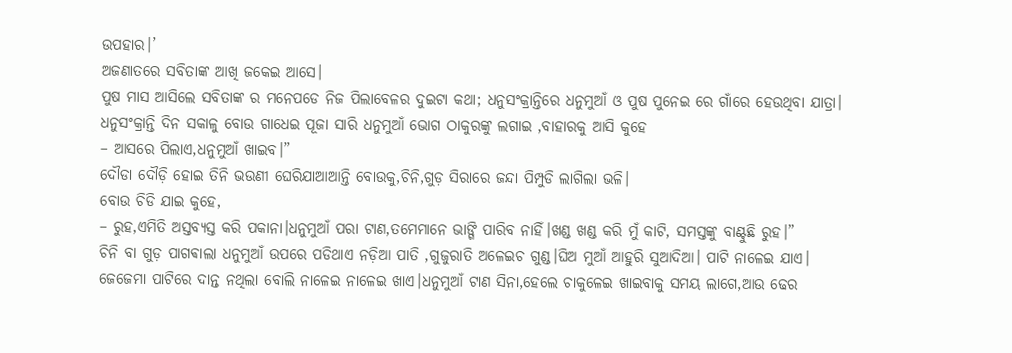ଉପହାର।’
ଅଜଣାତରେ ସବିତାଙ୍କ ଆଖି ଜକେଇ ଆସେ।
ପୁଷ ମାସ ଆସିଲେ ସବିତାଙ୍କ ର ମନେପଡେ ନିଜ ପିଲାବେଳର ଦୁଇଟା କଥା; ଧନୁସଂକ୍ରାନ୍ତିରେ ଧନୁମୁଆଁ ଓ ପୁଷ ପୁନେଇ ରେ ଗାଁରେ ହେଉଥିବା ଯାତ୍ରା।
ଧନୁସଂକ୍ରାନ୍ତି ଦିନ ସକାଳୁ ବୋଉ ଗାଧେଇ ପୂଜା ସାରି ଧନୁମୁଆଁ ଭୋଗ ଠାକୁରଙ୍କୁ ଲଗାଇ ,ବାହାରକୁ ଆସି କୁହେ
– ଆସରେ ପିଲାଏ,ଧନୁମୁଆଁ ଖାଇବ।”
ଦୌଡା ଦୌଡ଼ି ହୋଇ ତିନି ଭଉଣୀ ଘେରିଯାଆଆନ୍ତି ବୋଉକୁ,ଚିନି,ଗୁଡ଼ ସିରାରେ ଜନ୍ଦା ପିମ୍ପୁଡି ଲାଗିଲା ଭଳି।
ବୋଉ ଚିଡି ଯାଇ କୁହେ,
– ରୁହ,ଏମିତି ଅସ୍ତବ୍ୟସ୍ତ କରି ପକାନା।ଧନୁମୁଆଁ ପରା ଟାଣ,ତମେମାନେ ଭାଙ୍ଗି ପାରିବ ନାହିଁ।ଖଣ୍ଡ ଖଣ୍ଡ କରି ମୁଁ କାଟି, ସମସ୍ତଙ୍କୁ ବାଣ୍ଟୁଛି ରୁହ।”
ଚିନି ବା ଗୁଡ଼ ପାଗଵାଲା ଧନୁମୁଆଁ ଉପରେ ପଡିଥାଏ ନଡ଼ିଆ ପାତି ,ଗୁଜୁରାତି ଅଳେଇଚ ଗୁଣ୍ଡ।ଘିଅ ମୁଆଁ ଆହୁରି ସୁଆଦିଆ। ପାଟି ନାଳେଇ ଯାଏ।
ଜେଜେମା ପାଟିରେ ଦାନ୍ତ ନଥିଲା ବୋଲି ନାଳେଇ ନାଳେଇ ଖାଏ।ଧନୁମୁଆଁ ଟାଣ ସିନା,ହେଲେ ଚାକୁଳେଇ ଖାଇବାକୁ ସମୟ ଲାଗେ,ଆଉ ଢେର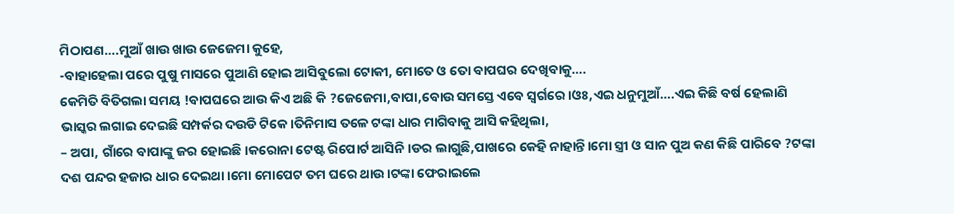ମିଠାପଣ….ମୁଆଁ ଖାଉ ଖାଉ ଜେଜେମା କୁହେ,
-ବାହାହେଲା ପରେ ପୁଷୁ ମାସରେ ପୁଆଣି ହୋଇ ଆସିବୁଲୋ ଟୋକୀ, ମୋତେ ଓ ତୋ ବାପଘର ଦେଖିବାକୁ….
କେମିତି ବିତିଗଲା ସମୟ !ବାପଘରେ ଆଉ କିଏ ଅଛି କି ?ଜେଜେମା,ବାପା,ବୋଉ ସମସ୍ତେ ଏବେ ସ୍ଵର୍ଗରେ।ଓଃ,ଏଇ ଧନୁମୁଆଁ….ଏଇ କିଛି ବର୍ଷ ହେଲାଣି ଭାସ୍କର ଲଗାଇ ଦେଇଛି ସମ୍ପର୍କର ଦଉଡି ଟିକେ।ତିନିମାସ ତଳେ ଟଙ୍କା ଧାର ମାଗିବାକୁ ଆସି କହିଥିଲା,
– ଅପା, ଗାଁରେ ବାପାଙ୍କୁ ଜର ହୋଇଛି।କରୋନା ଟେଷ୍ଟ ରିପୋର୍ଟ ଆସିନି।ଡର ଲାଗୁଛି,ପାଖରେ କେହି ନାହାନ୍ତି।ମୋ ସ୍ତ୍ରୀ ଓ ସାନ ପୁଅ କଣ କିଛି ପାରିବେ ?ଟଙ୍କା ଦଶ ପନ୍ଦର ହଜାର ଧାର ଦେଇଥା।ମୋ ମୋପେଟ ତମ ଘରେ ଥାଉ।ଟଙ୍କା ଫେରାଇଲେ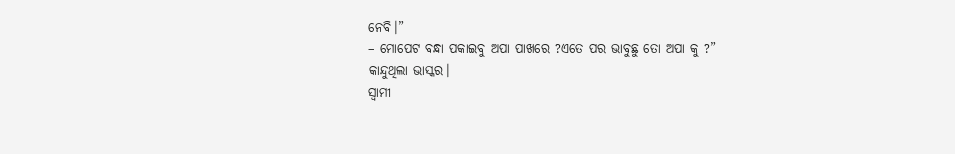ନେବି।”
– ମୋପେଟ ବନ୍ଧା ପକାଇବୁ ଅପା ପାଖରେ ?ଏତେ ପର ଭାବୁଛୁ ତୋ ଅପା କୁ ?”
କାନ୍ଦୁଥିଲା ଭାସ୍କର।
ସ୍ୱାମୀ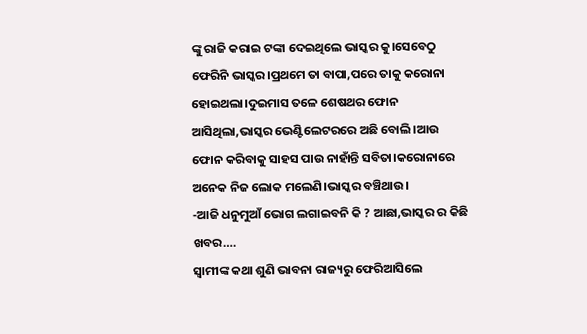ଙ୍କୁ ରାଜି କରାଇ ଟଙ୍କା ଦେଇଥିଲେ ଭାସ୍କର କୁ।ସେବେଠୁ ଫେରିନି ଭାସ୍କର।ପ୍ରଥମେ ତା ବାପା,ପରେ ତାକୁ କରୋନା ହୋଇଥଲା।ଦୁଇମାସ ତଳେ ଶେଷଥର ଫୋନ ଆସିଥିଲା,ଭାସ୍କର ଭେଣ୍ଟିଲେଟରରେ ଅଛି ବୋଲି।ଆଉ ଫୋନ କରିବାକୁ ସାହସ ପାଉ ନାହାଁନ୍ତି ସବିତା।କରୋନାରେ ଅନେକ ନିଜ ଲୋକ ମଲେଣି।ଭାସ୍କର ବଞ୍ଚିଥାଉ।
-ଆଜି ଧନୁମୁଆଁ ଭୋଗ ଲଗାଇବନି କି ? ଆଛା,ଭାସ୍କର ର କିଛି ଖବର….
ସ୍ବାମୀଙ୍କ କଥା ଶୁଣି ଭାବନା ରାଜ୍ୟରୁ ଫେରିଆସିଲେ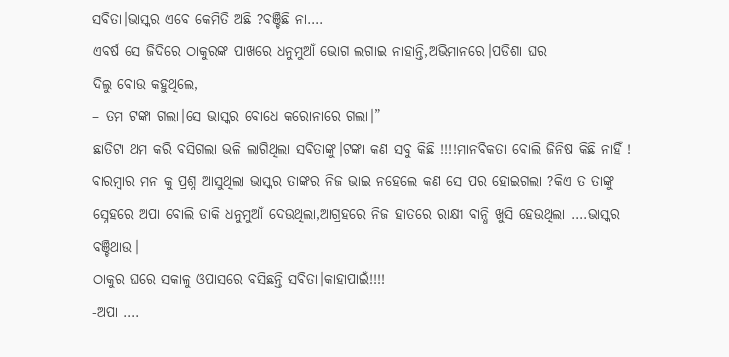ସବିତା।ଭାସ୍କର ଏବେ କେମିତି ଅଛି ?ବଞ୍ଚିଛି ନା….
ଏବର୍ଷ ସେ ଜିଦିରେ ଠାକୁରଙ୍କ ପାଖରେ ଧନୁମୁଆଁ ଭୋଗ ଲଗାଇ ନାହାନ୍ତି,ଅଭିମାନରେ।ପଡିଶା ଘର
ଦିଲୁ ବୋଉ କହୁଥିଲେ,
– ତମ ଟଙ୍କା ଗଲା।ସେ ଭାସ୍କର ବୋଧେ କରୋନାରେ ଗଲା।”
ଛାତିଟା ଥମ କରି ବସିଗଲା ଭଳି ଲାଗିଥିଲା ସବିତାଙ୍କୁ।ଟଙ୍କା କଣ ସବୁ କିଛି !!!!ମାନବିକତା ବୋଲି ଜିନିଷ କିଛି ନାହିଁ !
ବାରମ୍ବାର ମନ କୁ ପ୍ରଶ୍ନ ଆସୁଥିଲା ଭାସ୍କର ତାଙ୍କର ନିଜ ଭାଇ ନହେଲେ କଣ ସେ ପର ହୋଇଗଲା ?କିଏ ତ ତାଙ୍କୁ ସ୍ନେହରେ ଅପା ବୋଲି ଡାକି ଧନୁମୁଆଁ ଦେଉଥିଲା,ଆଗ୍ରହରେ ନିଜ ହାତରେ ରାକ୍ଷୀ ବାନ୍ଧି ଖୁସି ହେଉଥିଲା ….ଭାସ୍କର ବଞ୍ଚିଥାଉ।
ଠାକୁର ଘରେ ସକାଳୁ ଓପାସରେ ବସିଛନ୍ତି ସବିତା।କାହାପାଇଁ!!!!
-ଅପା ….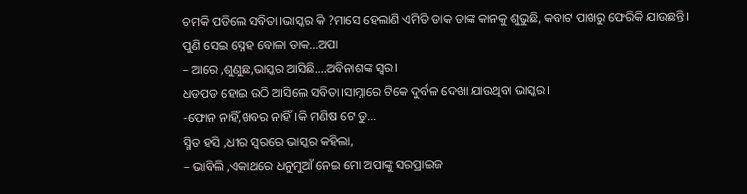ଚମକି ପଡିଲେ ସବିତା।ଭାସ୍କର କି ?ମାସେ ହେଲାଣି ଏମିତି ଡାକ ତାଙ୍କ କାନକୁ ଶୁଭୁଛି, କବାଟ ପାଖରୁ ଫେରିକି ଯାଉଛନ୍ତି।
ପୁଣି ସେଇ ସ୍ନେହ ବୋଳା ଡାକ…ଅପା
– ଆରେ ,ଶୁଣୁଛ,ଭାସ୍କର ଆସିଛି….ଅବିନାଶଙ୍କ ସ୍ୱର।
ଧଡପଡ ହୋଇ ଉଠି ଆସିଲେ ସବିତା।ସାମ୍ନାରେ ଟିକେ ଦୁର୍ବଳ ଦେଖା ଯାଉଥିବା ଭାସ୍କର।
-ଫୋନ ନାହିଁ,ଖବର ନାହିଁ।କି ମଣିଷ ଟେ ତୁ…
ସ୍ମିତ ହସି ,ଧୀର ସ୍ୱରରେ ଭାସ୍କର କହିଲା,
– ଭାବିଲି ,ଏକାଥରେ ଧନୁମୁଆଁ ନେଇ ମୋ ଅପାଙ୍କୁ ସରପ୍ରାଇଜ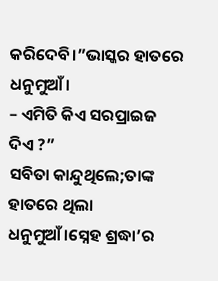କରିଦେବି।”ଭାସ୍କର ହାତରେ ଧନୁମୁଆଁ।
– ଏମିତି କିଏ ସରପ୍ରାଇଜ ଦିଏ ?”
ସବିତା କାନ୍ଦୁଥିଲେ;ତାଙ୍କ ହାତରେ ଥିଲା ଧନୁମୁଆଁ।ସ୍ନେହ ଶ୍ରଦ୍ଧା’ର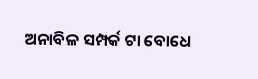ଅନାବିଳ ସମ୍ପର୍କ ଟା ବୋଧେ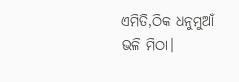ଏମିତି,ଠିକ ଧନୁମୁଆଁ ଭଳି ମିଠା।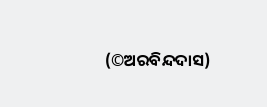(©ଅରବିନ୍ଦଦାସ)